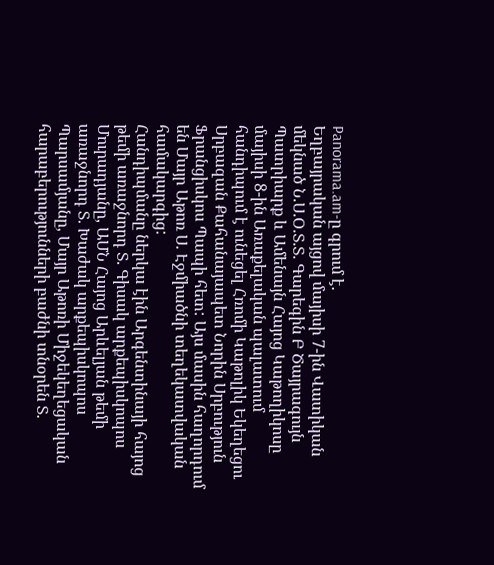Panorama.am-ը գրում է.
Եղբայրական այցով մայիսի 7-ին Վատիկան մեկնած Ն.Ս.Օ.Տ.Տ. Գարեգին Բ Ծայրագույն Պատրիարք և Ամենայն Հայոց Կաթողիկոսը մայիսի 8-ին Առաքելական պալատում հանդիպում է ունեցել Հռոմի Կաթոլիկ Եկեղեցու Սրբազան Քահանայապետ Նորին Սրբություն Ֆրանցիսկոս Պապի հետ: Այս մասին հաղորդում են Մայր Աթոռ Ս. Էջմիածնի տեղեկատվական համակարգից:
Հանդիպմանը ներկա էին Արգենտինայի հայոց թեմի առաջնորդ Տ. Գիսակ արքեպիսկոպոս Մուրադյանը, ԱՄՆ Հայոց Արևելյան թեմի առաջնորդ Տ. Խաժակ արքեպիսկոպոս Պարսամյանը, Մայր Աթոռի Միջեկեղեցական հարաբերությունների բաժնի տնօրեն Տ.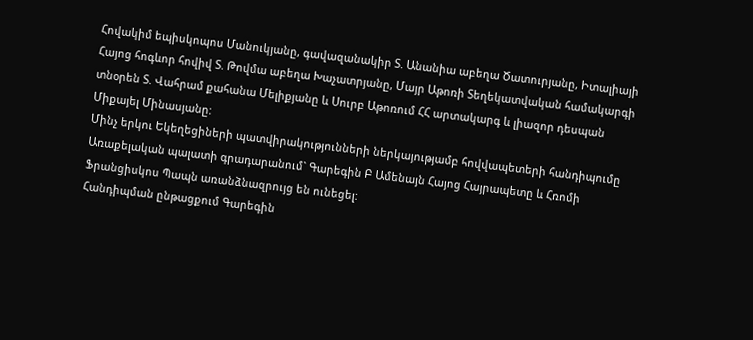Հովակիմ եպիսկոպոս Մանուկյանը, գավազանակիր Տ. Անանիա աբեղա Ծատուրյանը, Իտալիայի Հայոց հոգևոր հովիվ Տ. Թովմա աբեղա Խաչատրյանը, Մայր Աթոռի Տեղեկատվական համակարգի տնօրեն Տ. Վահրամ քահանա Մելիքյանը և Սուրբ Աթոռում ՀՀ արտակարգ և լիազոր դեսպան Միքայել Մինասյանը:
Մինչ երկու Եկեղեցիների պատվիրակությունների ներկայությամբ հովվապետերի հանդիպումը Առաքելական պալատի գրադարանում` Գարեգին Բ Ամենայն Հայոց Հայրապետը և Հռոմի Ֆրանցիսկոս Պապն առանձնազրույց են ունեցել:
Հանդիպման ընթացքում Գարեգին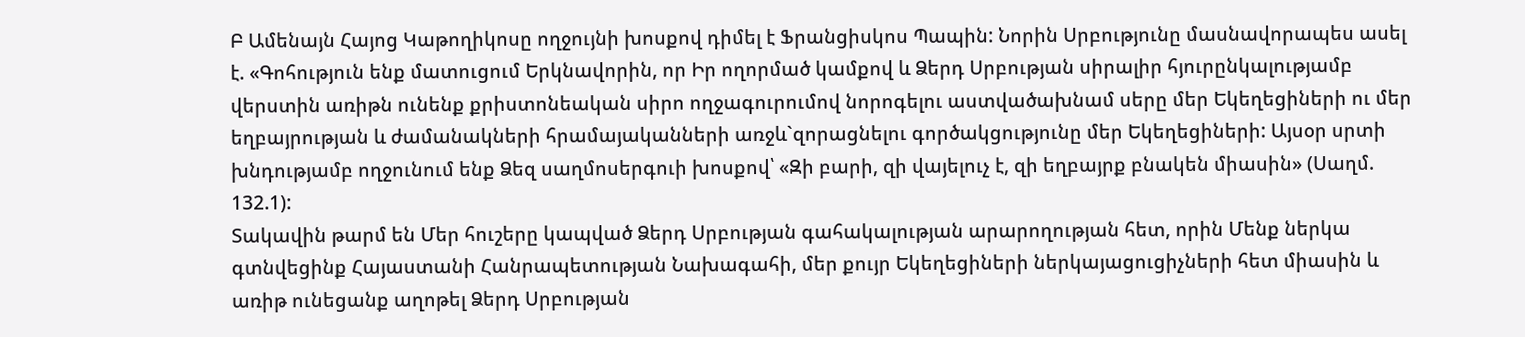Բ Ամենայն Հայոց Կաթողիկոսը ողջույնի խոսքով դիմել է Ֆրանցիսկոս Պապին: Նորին Սրբությունը մասնավորապես ասել է. «Գոհություն ենք մատուցում Երկնավորին, որ Իր ողորմած կամքով և Ձերդ Սրբության սիրալիր հյուրընկալությամբ վերստին առիթն ունենք քրիստոնեական սիրո ողջագուրումով նորոգելու աստվածախնամ սերը մեր Եկեղեցիների ու մեր եղբայրության և ժամանակների հրամայականների առջև`զորացնելու գործակցությունը մեր Եկեղեցիների: Այսօր սրտի խնդությամբ ողջունում ենք Ձեզ սաղմոսերգուի խոսքով՝ «Զի բարի, զի վայելուչ է, զի եղբայրք բնակեն միասին» (Սաղմ. 132.1):
Տակավին թարմ են Մեր հուշերը կապված Ձերդ Սրբության գահակալության արարողության հետ, որին Մենք ներկա գտնվեցինք Հայաստանի Հանրապետության Նախագահի, մեր քույր Եկեղեցիների ներկայացուցիչների հետ միասին և առիթ ունեցանք աղոթել Ձերդ Սրբության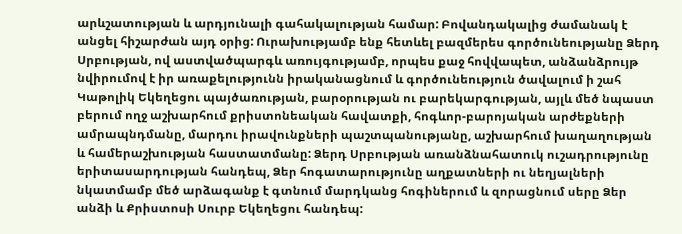արևշատության և արդյունալի գահակալության համար: Բովանդակալից ժամանակ է անցել հիշարժան այդ օրից: Ուրախությամբ ենք հետևել բազմերես գործունեությանը Ձերդ Սրբության, ով աստվածպարգև առույգությամբ, որպես քաջ հովվապետ, անձանձրույթ նվիրումով է իր առաքելությունն իրականացնում և գործունեություն ծավալում ի շահ Կաթոլիկ Եկեղեցու պայծառության, բարօրության ու բարեկարգության, այլև մեծ նպաստ բերում ողջ աշխարհում քրիստոնեական հավատքի, հոգևոր-բարոյական արժեքների ամրապնդմանը, մարդու իրավունքների պաշտպանությանը, աշխարհում խաղաղության և համերաշխության հաստատմանը: Ձերդ Սրբության առանձնահատուկ ուշադրությունը երիտասարդության հանդեպ, Ձեր հոգատարությունը աղքատների ու նեղյալների նկատմամբ մեծ արձագանք է գտնում մարդկանց հոգիներում և զորացնում սերը Ձեր անձի և Քրիստոսի Սուրբ Եկեղեցու հանդեպ: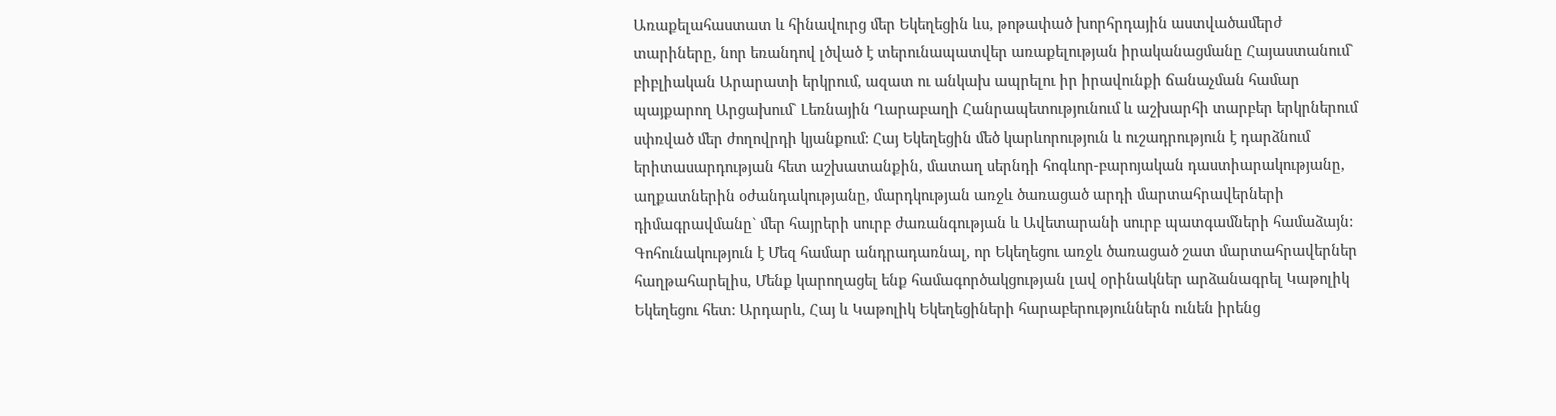Առաքելահաստատ և հինավուրց մեր Եկեղեցին ևս, թոթափած խորհրդային աստվածամերժ տարիները, նոր եռանդով լծված է տերունապատվեր առաքելության իրականացմանը Հայաստանում` բիբլիական Արարատի երկրում, ազատ ու անկախ ապրելու իր իրավունքի ճանաչման համար պայքարող Արցախում` Լեռնային Ղարաբաղի Հանրապետությունում և աշխարհի տարբեր երկրներում սփռված մեր ժողովրդի կյանքում: Հայ Եկեղեցին մեծ կարևորություն և ուշադրություն է դարձնում երիտասարդության հետ աշխատանքին, մատաղ սերնդի հոգևոր-բարոյական դաստիարակությանը, աղքատներին օժանդակությանը, մարդկության առջև ծառացած արդի մարտահրավերների դիմագրավմանը` մեր հայրերի սուրբ ժառանգության և Ավետարանի սուրբ պատգամների համաձայն:
Գոհունակություն է Մեզ համար անդրադառնալ, որ Եկեղեցու առջև ծառացած շատ մարտահրավերներ հաղթահարելիս, Մենք կարողացել ենք համագործակցության լավ օրինակներ արձանագրել Կաթոլիկ Եկեղեցու հետ: Արդարև, Հայ և Կաթոլիկ Եկեղեցիների հարաբերություններն ունեն իրենց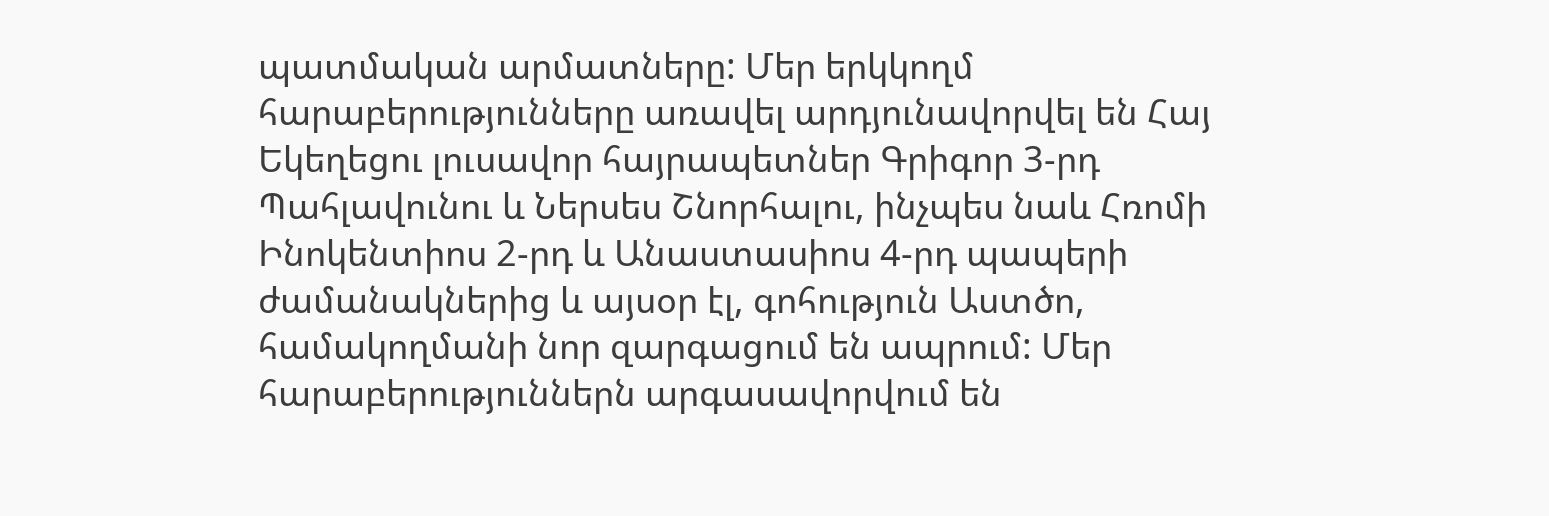պատմական արմատները: Մեր երկկողմ հարաբերությունները առավել արդյունավորվել են Հայ Եկեղեցու լուսավոր հայրապետներ Գրիգոր 3-րդ Պահլավունու և Ներսես Շնորհալու, ինչպես նաև Հռոմի Ինոկենտիոս 2-րդ և Անաստասիոս 4-րդ պապերի ժամանակներից և այսօր էլ, գոհություն Աստծո, համակողմանի նոր զարգացում են ապրում: Մեր հարաբերություններն արգասավորվում են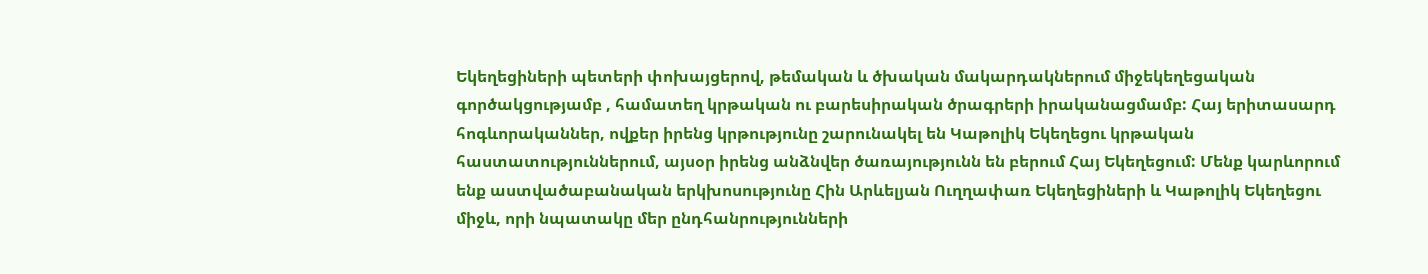Եկեղեցիների պետերի փոխայցերով, թեմական և ծխական մակարդակներում միջեկեղեցական գործակցությամբ , համատեղ կրթական ու բարեսիրական ծրագրերի իրականացմամբ: Հայ երիտասարդ հոգևորականներ, ովքեր իրենց կրթությունը շարունակել են Կաթոլիկ Եկեղեցու կրթական հաստատություններում, այսօր իրենց անձնվեր ծառայությունն են բերում Հայ Եկեղեցում: Մենք կարևորում ենք աստվածաբանական երկխոսությունը Հին Արևելյան Ուղղափառ Եկեղեցիների և Կաթոլիկ Եկեղեցու միջև, որի նպատակը մեր ընդհանրությունների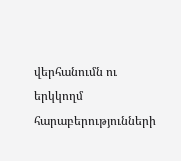վերհանումն ու երկկողմ հարաբերությունների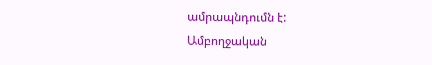ամրապնդումն է:
Ամբողջական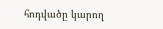հոդվածը կարող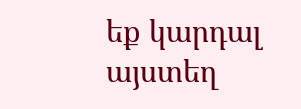եք կարդալ այստեղ